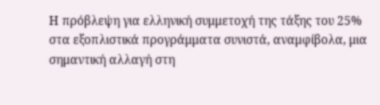Η πρόβλεψη για ελληνική συμμετοχή της τάξης του 25% στα εξοπλιστικά προγράμματα συνιστά, αναμφίβολα, μια σημαντική αλλαγή στη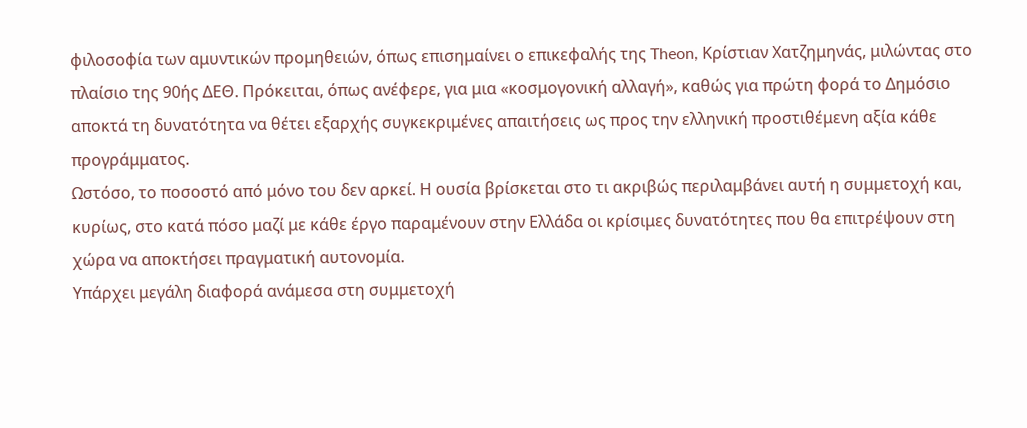φιλοσοφία των αμυντικών προμηθειών, όπως επισημαίνει ο επικεφαλής της Theon, Κρίστιαν Χατζημηνάς, μιλώντας στο πλαίσιο της 90ής ΔΕΘ. Πρόκειται, όπως ανέφερε, για μια «κοσμογονική αλλαγή», καθώς για πρώτη φορά το Δημόσιο αποκτά τη δυνατότητα να θέτει εξαρχής συγκεκριμένες απαιτήσεις ως προς την ελληνική προστιθέμενη αξία κάθε προγράμματος.
Ωστόσο, το ποσοστό από μόνο του δεν αρκεί. Η ουσία βρίσκεται στο τι ακριβώς περιλαμβάνει αυτή η συμμετοχή και, κυρίως, στο κατά πόσο μαζί με κάθε έργο παραμένουν στην Ελλάδα οι κρίσιμες δυνατότητες που θα επιτρέψουν στη χώρα να αποκτήσει πραγματική αυτονομία.
Υπάρχει μεγάλη διαφορά ανάμεσα στη συμμετοχή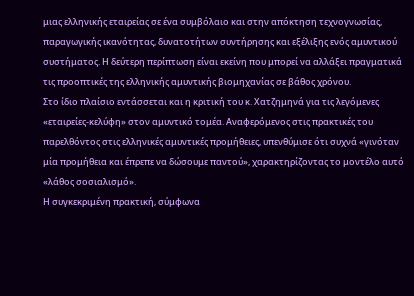μιας ελληνικής εταιρείας σε ένα συμβόλαιο και στην απόκτηση τεχνογνωσίας, παραγωγικής ικανότητας, δυνατοτήτων συντήρησης και εξέλιξης ενός αμυντικού συστήματος. Η δεύτερη περίπτωση είναι εκείνη που μπορεί να αλλάξει πραγματικά τις προοπτικές της ελληνικής αμυντικής βιομηχανίας σε βάθος χρόνου.
Στο ίδιο πλαίσιο εντάσσεται και η κριτική του κ. Χατζημηνά για τις λεγόμενες «εταιρείες-κελύφη» στον αμυντικό τομέα. Αναφερόμενος στις πρακτικές του παρελθόντος στις ελληνικές αμυντικές προμήθειες, υπενθύμισε ότι συχνά «γινόταν μία προμήθεια και έπρεπε να δώσουμε παντού», χαρακτηρίζοντας το μοντέλο αυτό «λάθος σοσιαλισμό».
Η συγκεκριμένη πρακτική, σύμφωνα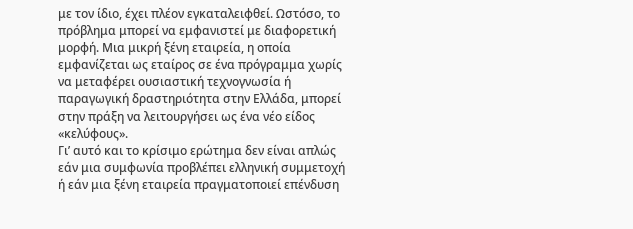με τον ίδιο, έχει πλέον εγκαταλειφθεί. Ωστόσο, το πρόβλημα μπορεί να εμφανιστεί με διαφορετική μορφή. Μια μικρή ξένη εταιρεία, η οποία εμφανίζεται ως εταίρος σε ένα πρόγραμμα χωρίς να μεταφέρει ουσιαστική τεχνογνωσία ή παραγωγική δραστηριότητα στην Ελλάδα, μπορεί στην πράξη να λειτουργήσει ως ένα νέο είδος «κελύφους».
Γι’ αυτό και το κρίσιμο ερώτημα δεν είναι απλώς εάν μια συμφωνία προβλέπει ελληνική συμμετοχή ή εάν μια ξένη εταιρεία πραγματοποιεί επένδυση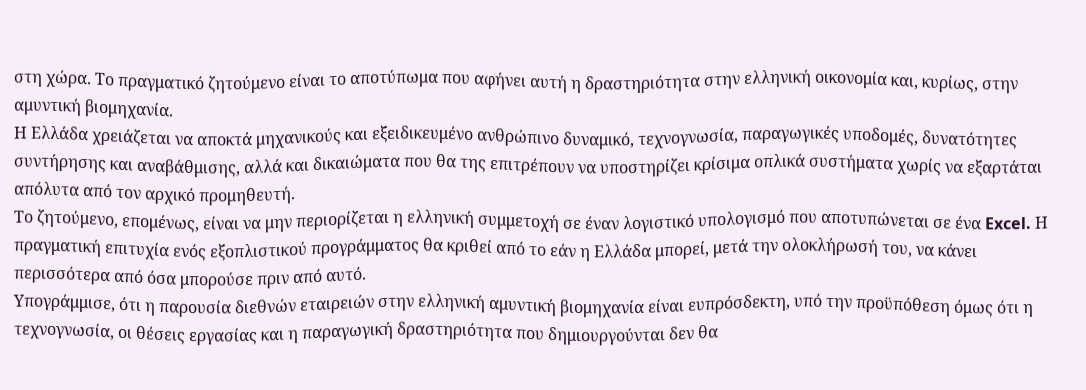στη χώρα. Το πραγματικό ζητούμενο είναι το αποτύπωμα που αφήνει αυτή η δραστηριότητα στην ελληνική οικονομία και, κυρίως, στην αμυντική βιομηχανία.
Η Ελλάδα χρειάζεται να αποκτά μηχανικούς και εξειδικευμένο ανθρώπινο δυναμικό, τεχνογνωσία, παραγωγικές υποδομές, δυνατότητες συντήρησης και αναβάθμισης, αλλά και δικαιώματα που θα της επιτρέπουν να υποστηρίζει κρίσιμα οπλικά συστήματα χωρίς να εξαρτάται απόλυτα από τον αρχικό προμηθευτή.
Το ζητούμενο, επομένως, είναι να μην περιορίζεται η ελληνική συμμετοχή σε έναν λογιστικό υπολογισμό που αποτυπώνεται σε ένα Excel. Η πραγματική επιτυχία ενός εξοπλιστικού προγράμματος θα κριθεί από το εάν η Ελλάδα μπορεί, μετά την ολοκλήρωσή του, να κάνει περισσότερα από όσα μπορούσε πριν από αυτό.
Yπογράμμισε, ότι η παρουσία διεθνών εταιρειών στην ελληνική αμυντική βιομηχανία είναι ευπρόσδεκτη, υπό την προϋπόθεση όμως ότι η τεχνογνωσία, οι θέσεις εργασίας και η παραγωγική δραστηριότητα που δημιουργούνται δεν θα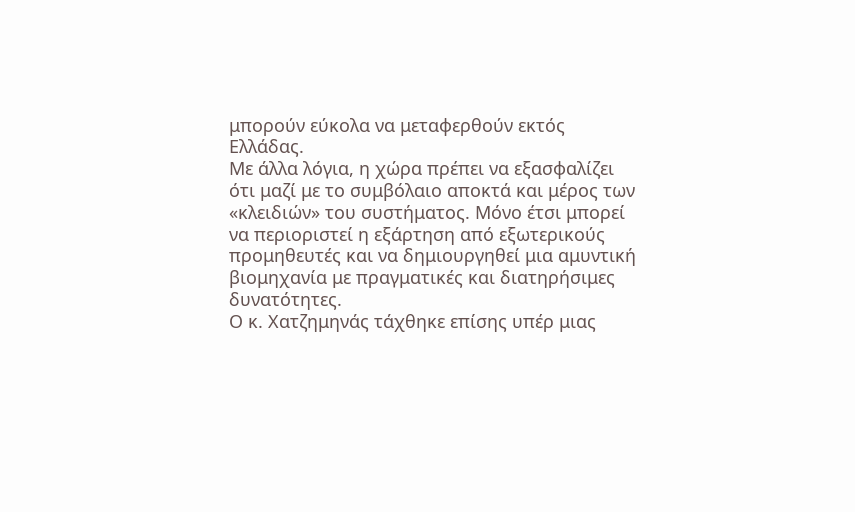μπορούν εύκολα να μεταφερθούν εκτός Ελλάδας.
Με άλλα λόγια, η χώρα πρέπει να εξασφαλίζει ότι μαζί με το συμβόλαιο αποκτά και μέρος των «κλειδιών» του συστήματος. Μόνο έτσι μπορεί να περιοριστεί η εξάρτηση από εξωτερικούς προμηθευτές και να δημιουργηθεί μια αμυντική βιομηχανία με πραγματικές και διατηρήσιμες δυνατότητες.
Ο κ. Χατζημηνάς τάχθηκε επίσης υπέρ μιας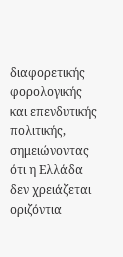διαφορετικής φορολογικής και επενδυτικής πολιτικής, σημειώνοντας ότι η Ελλάδα δεν χρειάζεται οριζόντια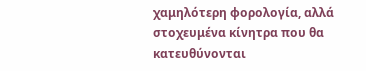χαμηλότερη φορολογία, αλλά στοχευμένα κίνητρα που θα κατευθύνονται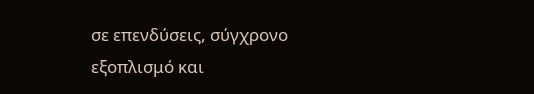σε επενδύσεις, σύγχρονο εξοπλισμό και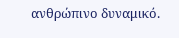ανθρώπινο δυναμικό.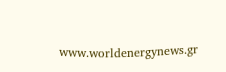www.worldenergynews.gr